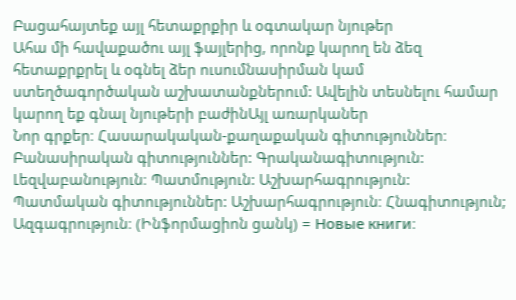Բացահայտեք այլ հետաքրքիր և օգտակար նյութեր
Ահա մի հավաքածու այլ ֆայլերից, որոնք կարող են ձեզ հետաքրքրել և օգնել ձեր ուսումնասիրման կամ ստեղծագործական աշխատանքներում: Ավելին տեսնելու համար կարող եք գնալ նյութերի բաժինԱյլ առարկաներ
Նոր գրքեր։ Հասարակական-քաղաքական գիտություններ։ Բանասիրական գիտություններ: Գրականագիտություն: Լեզվաբանություն։ Պատմություն: Աշխարհագրություն: Պատմական գիտություններ: Աշխարհագրություն։ Հնագիտություն; Ազգագրություն։ (Ինֆորմացիոն ցանկ) = Новые книги։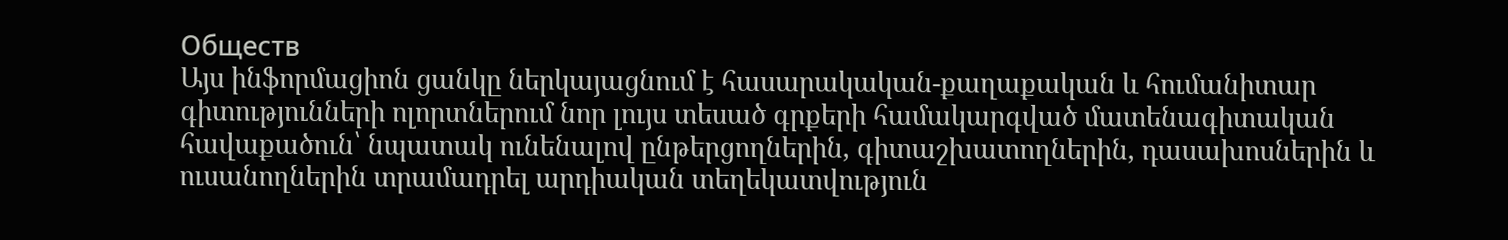Обществ
Այս ինֆորմացիոն ցանկը ներկայացնում է հասարակական-քաղաքական և հումանիտար գիտությունների ոլորտներում նոր լույս տեսած գրքերի համակարգված մատենագիտական հավաքածուն՝ նպատակ ունենալով ընթերցողներին, գիտաշխատողներին, դասախոսներին և ուսանողներին տրամադրել արդիական տեղեկատվություն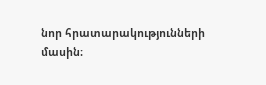նոր հրատարակությունների մասին։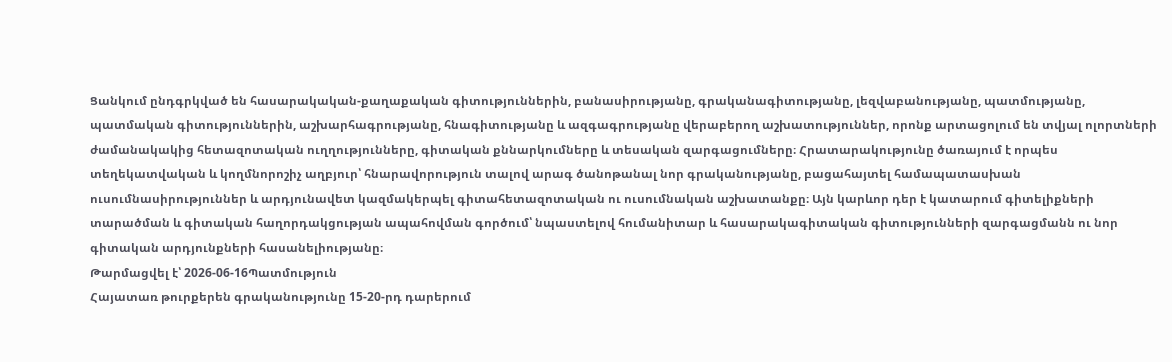Ցանկում ընդգրկված են հասարակական-քաղաքական գիտություններին, բանասիրությանը, գրականագիտությանը, լեզվաբանությանը, պատմությանը, պատմական գիտություններին, աշխարհագրությանը, հնագիտությանը և ազգագրությանը վերաբերող աշխատություններ, որոնք արտացոլում են տվյալ ոլորտների ժամանակակից հետազոտական ուղղությունները, գիտական քննարկումները և տեսական զարգացումները։ Հրատարակությունը ծառայում է որպես տեղեկատվական և կողմնորոշիչ աղբյուր՝ հնարավորություն տալով արագ ծանոթանալ նոր գրականությանը, բացահայտել համապատասխան ուսումնասիրություններ և արդյունավետ կազմակերպել գիտահետազոտական ու ուսումնական աշխատանքը։ Այն կարևոր դեր է կատարում գիտելիքների տարածման և գիտական հաղորդակցության ապահովման գործում՝ նպաստելով հումանիտար և հասարակագիտական գիտությունների զարգացմանն ու նոր գիտական արդյունքների հասանելիությանը։
Թարմացվել է՝ 2026-06-16Պատմություն
Հայատառ թուրքերեն գրականությունը 15-20-րդ դարերում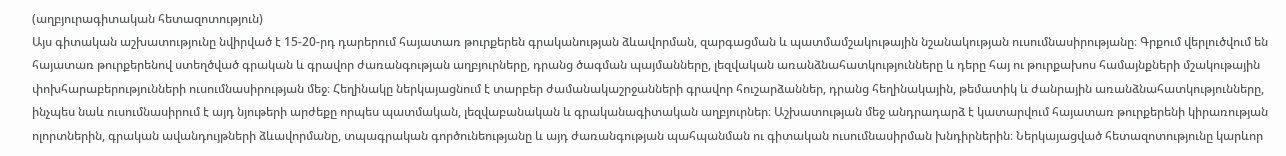(աղբյուրագիտական հետազոտություն)
Այս գիտական աշխատությունը նվիրված է 15-20-րդ դարերում հայատառ թուրքերեն գրականության ձևավորման, զարգացման և պատմամշակութային նշանակության ուսումնասիրությանը։ Գրքում վերլուծվում են հայատառ թուրքերենով ստեղծված գրական և գրավոր ժառանգության աղբյուրները, դրանց ծագման պայմանները, լեզվական առանձնահատկությունները և դերը հայ ու թուրքախոս համայնքների մշակութային փոխհարաբերությունների ուսումնասիրության մեջ։ Հեղինակը ներկայացնում է տարբեր ժամանակաշրջանների գրավոր հուշարձաններ, դրանց հեղինակային, թեմատիկ և ժանրային առանձնահատկությունները, ինչպես նաև ուսումնասիրում է այդ նյութերի արժեքը որպես պատմական, լեզվաբանական և գրականագիտական աղբյուրներ։ Աշխատության մեջ անդրադարձ է կատարվում հայատառ թուրքերենի կիրառության ոլորտներին, գրական ավանդույթների ձևավորմանը, տպագրական գործունեությանը և այդ ժառանգության պահպանման ու գիտական ուսումնասիրման խնդիրներին։ Ներկայացված հետազոտությունը կարևոր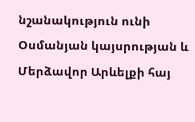նշանակություն ունի Օսմանյան կայսրության և Մերձավոր Արևելքի հայ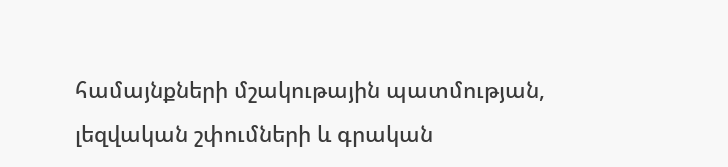համայնքների մշակութային պատմության, լեզվական շփումների և գրական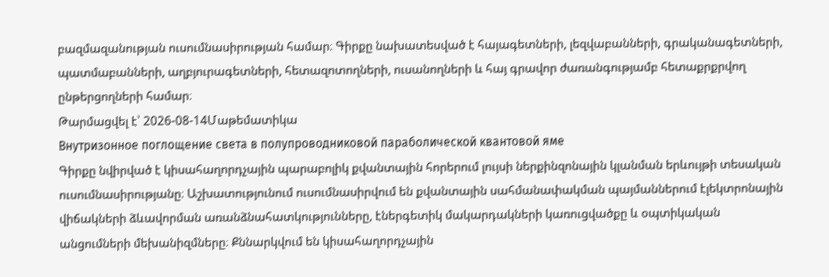բազմազանության ուսումնասիրության համար։ Գիրքը նախատեսված է հայագետների, լեզվաբանների, գրականագետների, պատմաբանների, աղբյուրագետների, հետազոտողների, ուսանողների և հայ գրավոր ժառանգությամբ հետաքրքրվող ընթերցողների համար։
Թարմացվել է՝ 2026-08-14Մաթեմատիկա
Внутризонное поглощение света в полупроводниковой параболической квантовой яме
Գիրքը նվիրված է կիսահաղորդչային պարաբոլիկ քվանտային հորերում լույսի ներքինզոնային կլանման երևույթի տեսական ուսումնասիրությանը։ Աշխատությունում ուսումնասիրվում են քվանտային սահմանափակման պայմաններում էլեկտրոնային վիճակների ձևավորման առանձնահատկությունները, էներգետիկ մակարդակների կառուցվածքը և օպտիկական անցումների մեխանիզմները։ Քննարկվում են կիսահաղորդչային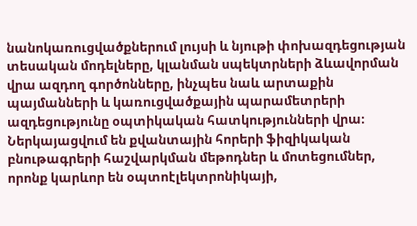նանոկառուցվածքներում լույսի և նյութի փոխազդեցության տեսական մոդելները, կլանման սպեկտրների ձևավորման վրա ազդող գործոնները, ինչպես նաև արտաքին պայմանների և կառուցվածքային պարամետրերի ազդեցությունը օպտիկական հատկությունների վրա։ Ներկայացվում են քվանտային հորերի ֆիզիկական բնութագրերի հաշվարկման մեթոդներ և մոտեցումներ, որոնք կարևոր են օպտոէլեկտրոնիկայի,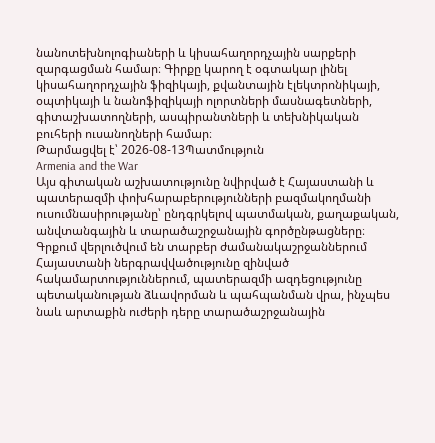նանոտեխնոլոգիաների և կիսահաղորդչային սարքերի զարգացման համար։ Գիրքը կարող է օգտակար լինել կիսահաղորդչային ֆիզիկայի, քվանտային էլեկտրոնիկայի, օպտիկայի և նանոֆիզիկայի ոլորտների մասնագետների, գիտաշխատողների, ասպիրանտների և տեխնիկական բուհերի ուսանողների համար։
Թարմացվել է՝ 2026-08-13Պատմություն
Armenia and the War
Այս գիտական աշխատությունը նվիրված է Հայաստանի և պատերազմի փոխհարաբերությունների բազմակողմանի ուսումնասիրությանը՝ ընդգրկելով պատմական, քաղաքական, անվտանգային և տարածաշրջանային գործընթացները։ Գրքում վերլուծվում են տարբեր ժամանակաշրջաններում Հայաստանի ներգրավվածությունը զինված հակամարտություններում, պատերազմի ազդեցությունը պետականության ձևավորման և պահպանման վրա, ինչպես նաև արտաքին ուժերի դերը տարածաշրջանային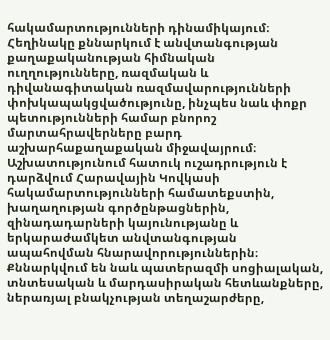հակամարտությունների դինամիկայում։ Հեղինակը քննարկում է անվտանգության քաղաքականության հիմնական ուղղությունները, ռազմական և դիվանագիտական ռազմավարությունների փոխկապակցվածությունը, ինչպես նաև փոքր պետությունների համար բնորոշ մարտահրավերները բարդ աշխարհաքաղաքական միջավայրում։ Աշխատությունում հատուկ ուշադրություն է դարձվում Հարավային Կովկասի հակամարտությունների համատեքստին, խաղաղության գործընթացներին, զինադադարների կայունությանը և երկարաժամկետ անվտանգության ապահովման հնարավորություններին։ Քննարկվում են նաև պատերազմի սոցիալական, տնտեսական և մարդասիրական հետևանքները, ներառյալ բնակչության տեղաշարժերը,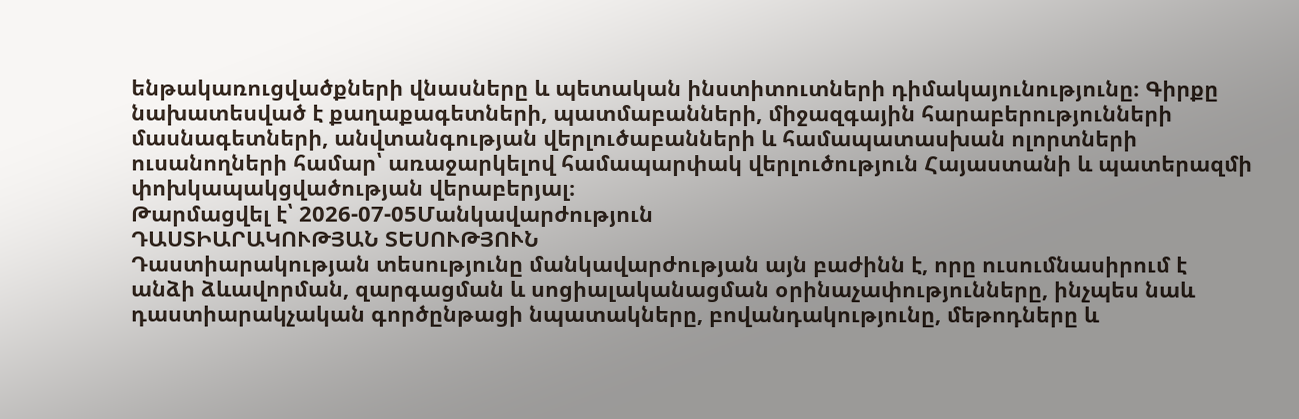ենթակառուցվածքների վնասները և պետական ինստիտուտների դիմակայունությունը։ Գիրքը նախատեսված է քաղաքագետների, պատմաբանների, միջազգային հարաբերությունների մասնագետների, անվտանգության վերլուծաբանների և համապատասխան ոլորտների ուսանողների համար՝ առաջարկելով համապարփակ վերլուծություն Հայաստանի և պատերազմի փոխկապակցվածության վերաբերյալ։
Թարմացվել է՝ 2026-07-05Մանկավարժություն
ԴԱՍՏԻԱՐԱԿՈՒԹՅԱՆ ՏԵՍՈՒԹՅՈՒՆ
Դաստիարակության տեսությունը մանկավարժության այն բաժինն է, որը ուսումնասիրում է անձի ձևավորման, զարգացման և սոցիալականացման օրինաչափությունները, ինչպես նաև դաստիարակչական գործընթացի նպատակները, բովանդակությունը, մեթոդները և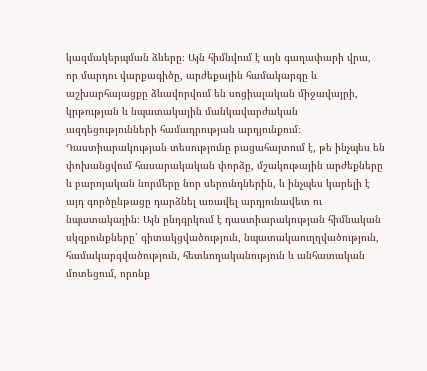կազմակերպման ձևերը։ Այն հիմնվում է այն գաղափարի վրա, որ մարդու վարքագիծը, արժեքային համակարգը և աշխարհայացքը ձևավորվում են սոցիալական միջավայրի, կրթության և նպատակային մանկավարժական ազդեցությունների համադրության արդյունքում։ Դաստիարակության տեսությունը բացահայտում է, թե ինչպես են փոխանցվում հասարակական փորձը, մշակութային արժեքները և բարոյական նորմերը նոր սերունդներին, և ինչպես կարելի է այդ գործընթացը դարձնել առավել արդյունավետ ու նպատակային։ Այն ընդգրկում է դաստիարակության հիմնական սկզբունքները՝ գիտակցվածություն, նպատակաուղղվածություն, համակարգվածություն, հետևողականություն և անհատական մոտեցում, որոնք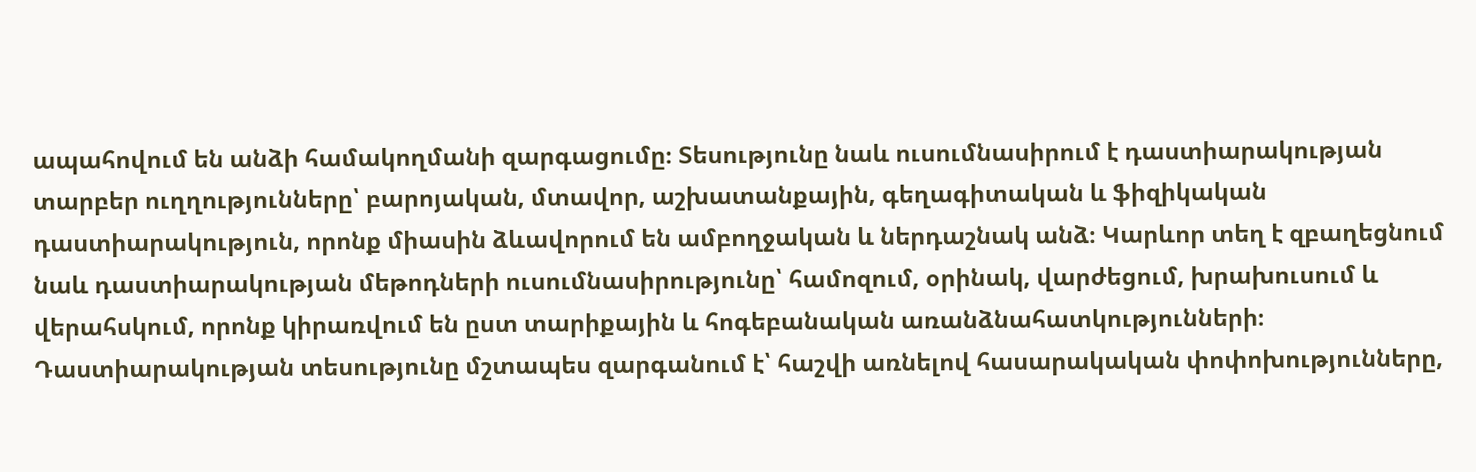ապահովում են անձի համակողմանի զարգացումը։ Տեսությունը նաև ուսումնասիրում է դաստիարակության տարբեր ուղղությունները՝ բարոյական, մտավոր, աշխատանքային, գեղագիտական և ֆիզիկական դաստիարակություն, որոնք միասին ձևավորում են ամբողջական և ներդաշնակ անձ։ Կարևոր տեղ է զբաղեցնում նաև դաստիարակության մեթոդների ուսումնասիրությունը՝ համոզում, օրինակ, վարժեցում, խրախուսում և վերահսկում, որոնք կիրառվում են ըստ տարիքային և հոգեբանական առանձնահատկությունների։ Դաստիարակության տեսությունը մշտապես զարգանում է՝ հաշվի առնելով հասարակական փոփոխությունները,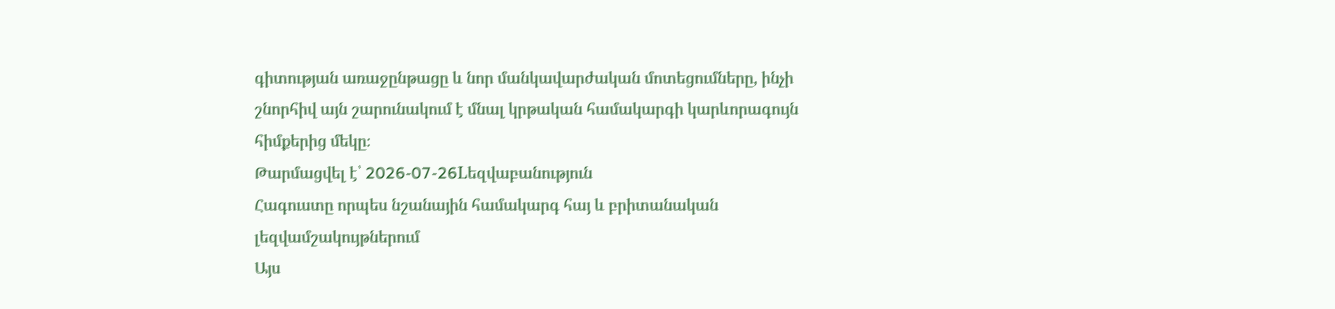գիտության առաջընթացը և նոր մանկավարժական մոտեցումները, ինչի շնորհիվ այն շարունակում է մնալ կրթական համակարգի կարևորագույն հիմքերից մեկը։
Թարմացվել է՝ 2026-07-26Lեզվաբանություն
Հագուստը որպես նշանային համակարգ հայ և բրիտանական լեզվամշակույթներում
Այս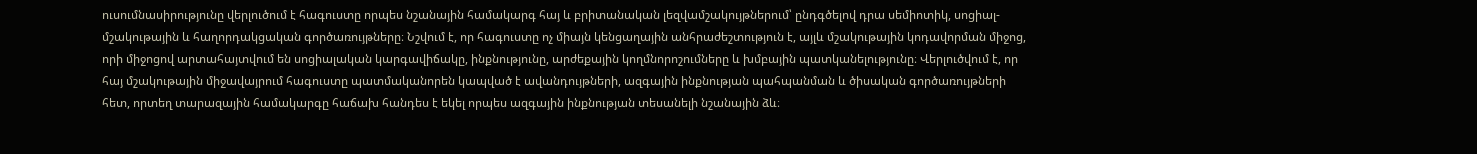ուսումնասիրությունը վերլուծում է հագուստը որպես նշանային համակարգ հայ և բրիտանական լեզվամշակույթներում՝ ընդգծելով դրա սեմիոտիկ, սոցիալ-մշակութային և հաղորդակցական գործառույթները։ Նշվում է, որ հագուստը ոչ միայն կենցաղային անհրաժեշտություն է, այլև մշակութային կոդավորման միջոց, որի միջոցով արտահայտվում են սոցիալական կարգավիճակը, ինքնությունը, արժեքային կողմնորոշումները և խմբային պատկանելությունը։ Վերլուծվում է, որ հայ մշակութային միջավայրում հագուստը պատմականորեն կապված է ավանդույթների, ազգային ինքնության պահպանման և ծիսական գործառույթների հետ, որտեղ տարազային համակարգը հաճախ հանդես է եկել որպես ազգային ինքնության տեսանելի նշանային ձև։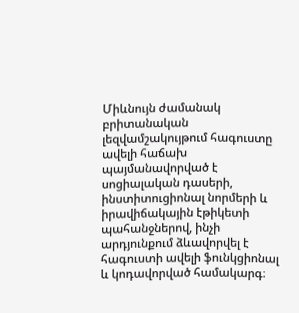Միևնույն ժամանակ բրիտանական լեզվամշակույթում հագուստը ավելի հաճախ պայմանավորված է սոցիալական դասերի, ինստիտուցիոնալ նորմերի և իրավիճակային էթիկետի պահանջներով, ինչի արդյունքում ձևավորվել է հագուստի ավելի ֆունկցիոնալ և կոդավորված համակարգ։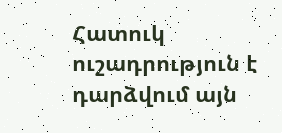Հատուկ ուշադրություն է դարձվում այն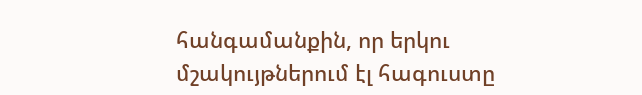հանգամանքին, որ երկու մշակույթներում էլ հագուստը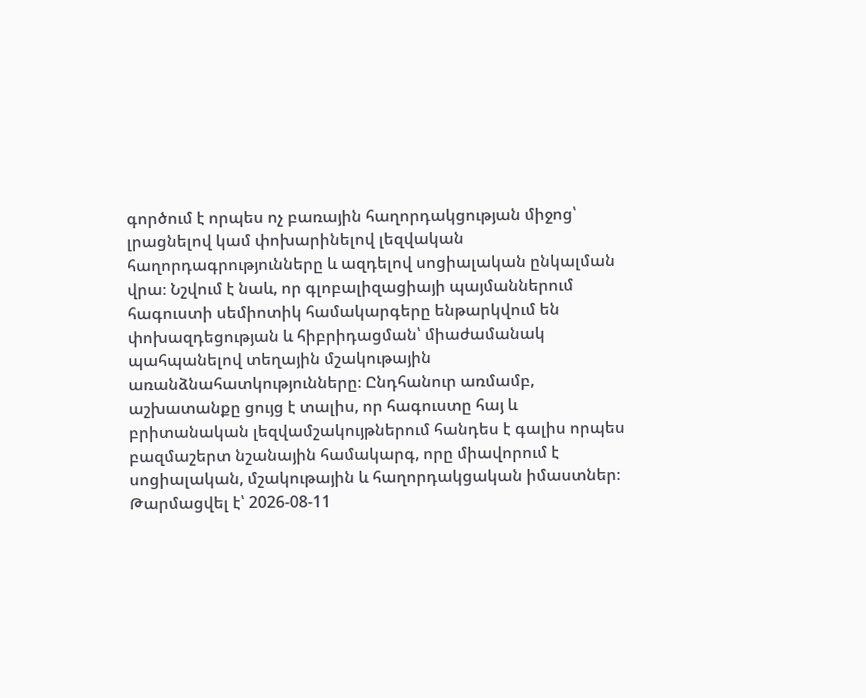գործում է որպես ոչ բառային հաղորդակցության միջոց՝ լրացնելով կամ փոխարինելով լեզվական հաղորդագրությունները և ազդելով սոցիալական ընկալման վրա։ Նշվում է նաև, որ գլոբալիզացիայի պայմաններում հագուստի սեմիոտիկ համակարգերը ենթարկվում են փոխազդեցության և հիբրիդացման՝ միաժամանակ պահպանելով տեղային մշակութային առանձնահատկությունները։ Ընդհանուր առմամբ, աշխատանքը ցույց է տալիս, որ հագուստը հայ և բրիտանական լեզվամշակույթներում հանդես է գալիս որպես բազմաշերտ նշանային համակարգ, որը միավորում է սոցիալական, մշակութային և հաղորդակցական իմաստներ։
Թարմացվել է՝ 2026-08-11